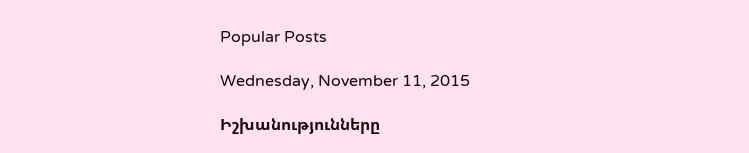Popular Posts

Wednesday, November 11, 2015

Իշխանությունները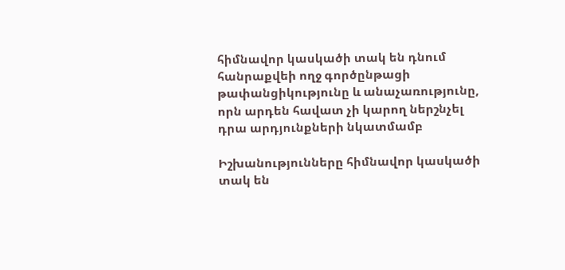հիմնավոր կասկածի տակ են դնում հանրաքվեի ողջ գործընթացի թափանցիկությունը և անաչառությունը, որն արդեն հավատ չի կարող ներշնչել դրա արդյունքների նկատմամբ

Իշխանությունները հիմնավոր կասկածի տակ են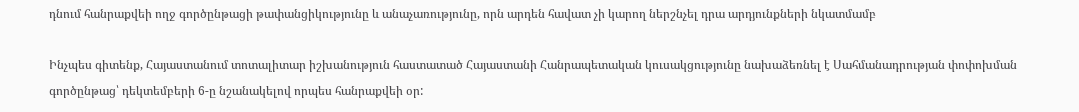դնում հանրաքվեի ողջ գործընթացի թափանցիկությունը և անաչառությունը, որն արդեն հավատ չի կարող ներշնչել դրա արդյունքների նկատմամբ

Ինչպես գիտենք, Հայաստանում տոտալիտար իշխանություն հաստատած Հայաստանի Հանրապետական կուսակցությունը նախաձեռնել է Սահմանադրության փոփոխման գործընթաց՝ դեկտեմբերի 6-ը նշանակելով որպես հանրաքվեի օր: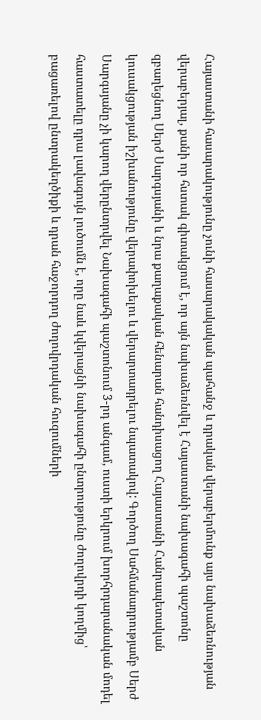Հայաստանի հասարակությունը չունի հասարակական պահանջ և դրական վերաբերմունք այս նախաձեռնության վերաբերյալ, քանի որ հստակ գիտակցում է, որ այն նախաձեռնվել է Հայաստանի նախագահի պաշտոնը զբաղեցնող Սերժ Սարգսյանի և նրա քաղաքական հենարան հանդիսացող Հայաստանի Հանրապետական կուսակցության իշխանությունը վերափոխելու և վերարտադրելու նպատակով: Գործող Սահմանադրությամբ Սերժ Սարգսյանը չի կարող վերընտրվել Նախագահի պաշտոնում 3-րդ անգամ, ուստի երկրում խորհրդարանական մոդել հաստատելը դրա լավագույն լուծումն է, որը նաև կվերացնի նախագահի ընտրությունը ժողովրդի կողմից՝ բացառելով ընտրակեղծիքի և դրան հաջորդող ժողովրդական հուզումների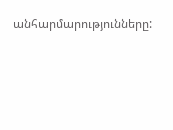անհարմարությունները: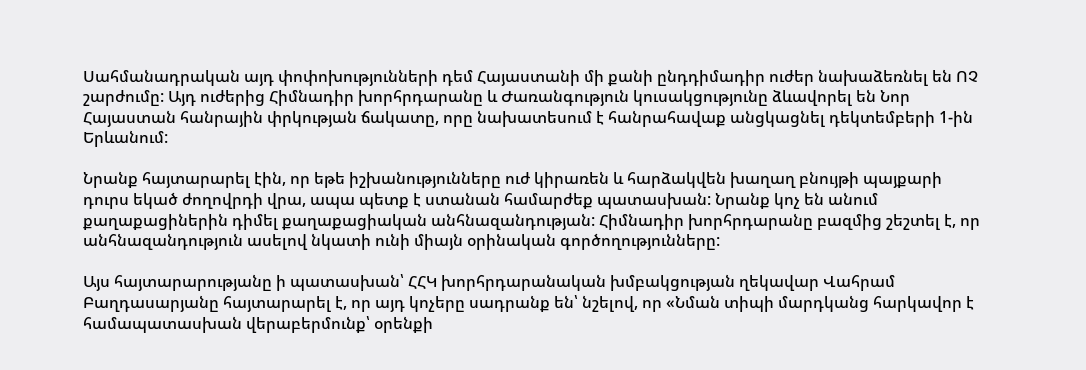Սահմանադրական այդ փոփոխությունների դեմ Հայաստանի մի քանի ընդդիմադիր ուժեր նախաձեռնել են ՈՉ շարժումը: Այդ ուժերից Հիմնադիր խորհրդարանը և Ժառանգություն կուսակցությունը ձևավորել են Նոր Հայաստան հանրային փրկության ճակատը, որը նախատեսում է հանրահավաք անցկացնել դեկտեմբերի 1-ին Երևանում:

Նրանք հայտարարել էին, որ եթե իշխանությունները ուժ կիրառեն և հարձակվեն խաղաղ բնույթի պայքարի դուրս եկած ժողովրդի վրա, ապա պետք է ստանան համարժեք պատասխան: Նրանք կոչ են անում քաղաքացիներին դիմել քաղաքացիական անհնազանդության: Հիմնադիր խորհրդարանը բազմից շեշտել է, որ անհնազանդություն ասելով նկատի ունի միայն օրինական գործողությունները:

Այս հայտարարությանը ի պատասխան՝ ՀՀԿ խորհրդարանական խմբակցության ղեկավար Վահրամ Բաղդասարյանը հայտարարել է, որ այդ կոչերը սադրանք են՝ նշելով, որ «Նման տիպի մարդկանց հարկավոր է համապատասխան վերաբերմունք՝ օրենքի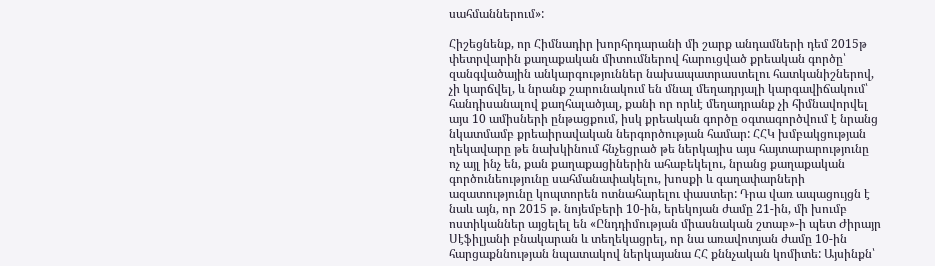սահմաններում»:

Հիշեցնենք, որ Հիմնադիր խորհրդարանի մի շարք անդամների դեմ 2015թ փետրվարին քաղաքական միտումներով հարուցված քրեական գործը՝ զանգվածային անկարգություններ նախապատրաստելու հատկանիշներով, չի կարճվել, և նրանք շարունակում են մնալ մեղադրյալի կարգավիճակում՝ հանդիսանալով քաղհալածյալ, քանի որ որևէ մեղադրանք չի հիմնավորվել այս 10 ամիսների ընթացքում, իսկ քրեական գործը օգտագործվում է նրանց նկատմամբ քրեաիրավական ներգործության համար: ՀՀԿ խմբակցության ղեկավարը թե նախկինում հնչեցրած թե ներկայիս այս հայտարարությունը ոչ այլ ինչ են, քան քաղաքացիներին ահաբեկելու, նրանց քաղաքական գործունեությունը սահմանափակելու, խոսքի և գաղափարների ազատությունը կոպտորեն ոտնահարելու փաստեր: Դրա վառ ապացույցն է նաև այն, որ 2015 թ. նոյեմբերի 10-ին, երեկոյան ժամը 21-ին, մի խումբ ոստիկաններ այցելել են «Ընդդիմության միասնական շտաբ»-ի պետ Ժիրայր Սէֆիլյանի բնակարան և տեղեկացրել, որ նա առավոտյան ժամը 10-ին հարցաքննության նպատակով ներկայանա ՀՀ քննչական կոմիտե: Այսինքն՝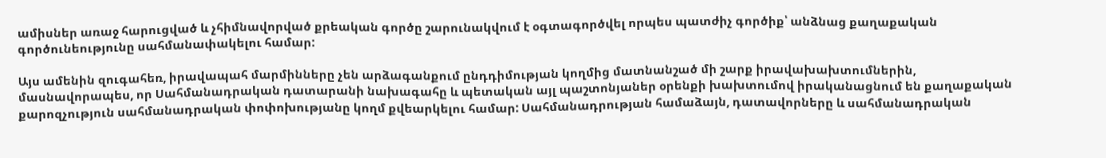ամիսներ առաջ հարուցված և չհիմնավորված քրեական գործը շարունակվում է օգտագործվել որպես պատժիչ գործիք՝ անձնաց քաղաքական գործունեությունը սահմանափակելու համար:

Այս ամենին զուգահեռ, իրավապահ մարմինները չեն արձագանքում ընդդիմության կողմից մատնանշած մի շարք իրավախախտումներին, մասնավորապես, որ Սահմանադրական դատարանի նախագահը և պետական այլ պաշտոնյաներ օրենքի խախտումով իրականացնում են քաղաքական քարոզչություն սահմանադրական փոփոխությանը կողմ քվեարկելու համար: Սահմանադրության համաձայն, դատավորները և սահմանադրական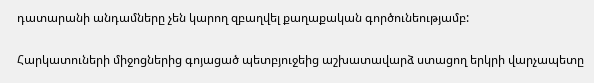դատարանի անդամները չեն կարող զբաղվել քաղաքական գործունեությամբ:

Հարկատուների միջոցներից գոյացած պետբյուջեից աշխատավարձ ստացող երկրի վարչապետը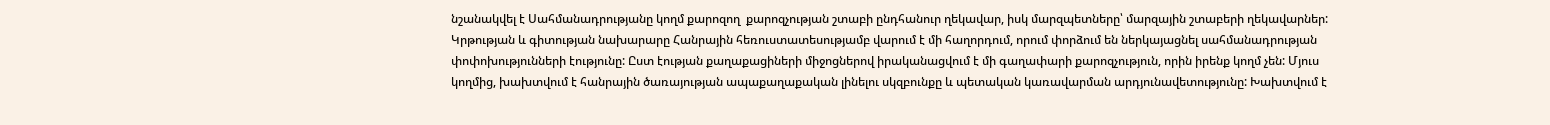նշանակվել է Սահմանադրությանը կողմ քարոզող  քարոզչության շտաբի ընդհանուր ղեկավար, իսկ մարզպետները՝ մարզային շտաբերի ղեկավարներ: Կրթության և գիտության նախարարը Հանրային հեռուստատեսությամբ վարում է մի հաղորդում, որում փորձում են ներկայացնել սահմանադրության փոփոխությունների էությունը: Ըստ էության քաղաքացիների միջոցներով իրականացվում է մի գաղափարի քարոզչություն, որին իրենք կողմ չեն: Մյուս կողմից, խախտվում է հանրային ծառայության ապաքաղաքական լինելու սկզբունքը և պետական կառավարման արդյունավետությունը: Խախտվում է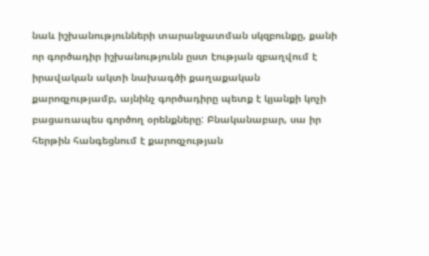նաև իշխանությունների տարանջատման սկզբունքը, քանի որ գործադիր իշխանությունն ըստ էության զբաղվում է իրավական ակտի նախագծի քաղաքական քարոզչությամբ, այնինչ գործադիրը պետք է կյանքի կոչի բացառապես գործող օրենքները: Բնականաբար, սա իր հերթին հանգեցնում է քարոզչության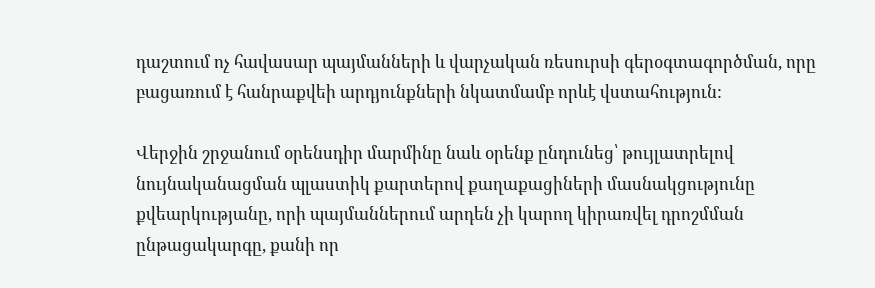դաշտում ոչ հավասար պայմանների և վարչական ռեսուրսի գերօգտագործման, որը բացառում է հանրաքվեի արդյունքների նկատմամբ որևէ վստահություն:

Վերջին շրջանում օրենսդիր մարմինը նաև օրենք ընդունեց՝ թույլատրելով նույնականացման պլաստիկ քարտերով քաղաքացիների մասնակցությունը քվեարկությանը, որի պայմաններում արդեն չի կարող կիրառվել դրոշմման ընթացակարգը, քանի որ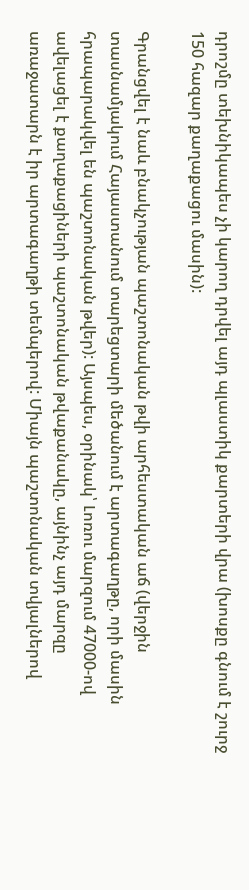դրոշմը տեխնիկապես չի կարող դրվել այդ պլաստիկ քարտերի վրա (խոսքը գնում է շուրջ 150 հազար քաղաքացու մասին):

Գրանցվել է նաև բնակչության պաշտոնական թվի արհեստական աճ (վերջին տասնամյակում Հայաստանում տարեցտարի մեծանում է արտագաղթը, որի մասին հրապարակվել են պաշտոնական թվեր): Այսպես, օրինակ՝ Լոռու մարզում 47000-ով ավելացել է քաղաքացիների պաշտոնական թվաքանակը, այնինչ այդ մարզը առաջատարն է իր արտագաղթի տեմպերով: Միայն պաշտոնական տվյալներով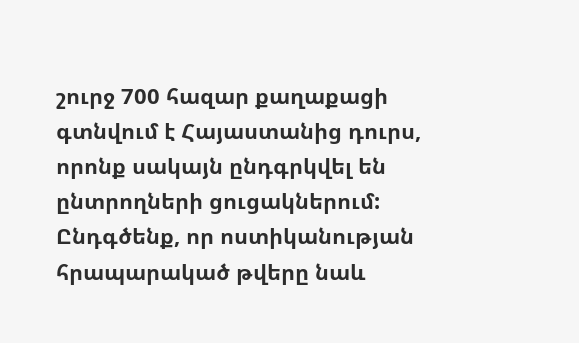շուրջ 700 հազար քաղաքացի գտնվում է Հայաստանից դուրս, որոնք սակայն ընդգրկվել են ընտրողների ցուցակներում: Ընդգծենք, որ ոստիկանության հրապարակած թվերը նաև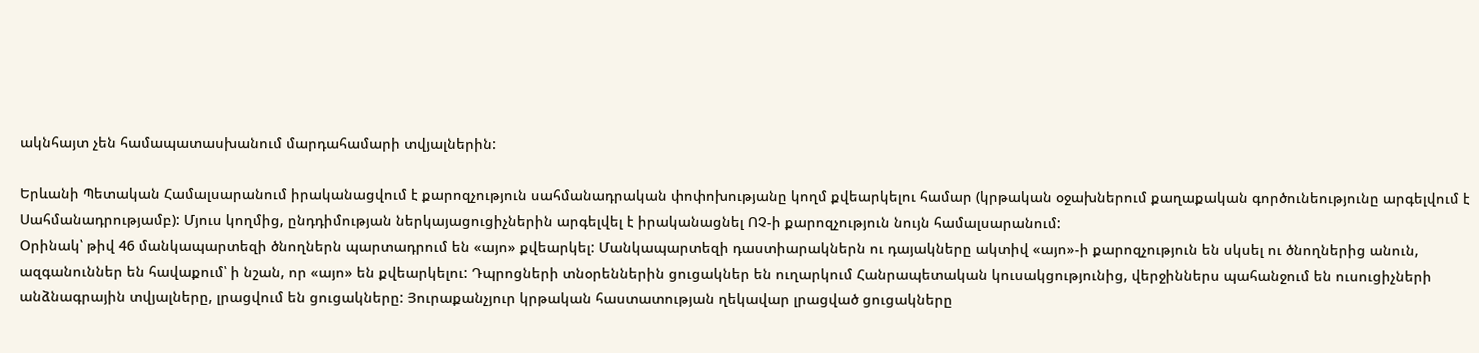ակնհայտ չեն համապատասխանում մարդահամարի տվյալներին:

Երևանի Պետական Համալսարանում իրականացվում է քարոզչություն սահմանադրական փոփոխությանը կողմ քվեարկելու համար (կրթական օջախներում քաղաքական գործունեությունը արգելվում է Սահմանադրությամբ): Մյուս կողմից, ընդդիմության ներկայացուցիչներին արգելվել է իրականացնել ՈՉ-ի քարոզչություն նույն համալսարանում:
Օրինակ՝ թիվ 46 մանկապարտեզի ծնողներն պարտադրում են «այո» քվեարկել: Մանկապարտեզի դաստիարակներն ու դայակները ակտիվ «այո»-ի քարոզչություն են սկսել ու ծնողներից անուն, ազգանուններ են հավաքում՝ ի նշան, որ «այո» են քվեարկելու: Դպրոցների տնօրեններին ցուցակներ են ուղարկում Հանրապետական կուսակցությունից, վերջիններս պահանջում են ուսուցիչների անձնագրային տվյալները, լրացվում են ցուցակները: Յուրաքանչյուր կրթական հաստատության ղեկավար լրացված ցուցակները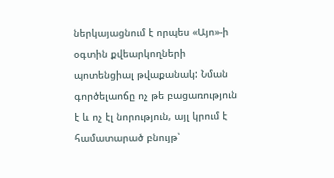ներկայացնում է որպես «Այո»-ի օգտին քվեարկողների պոտենցիալ թվաքանակ: Նման գործելաոճը ոչ թե բացառություն է և ոչ էլ նորություն, այլ կրում է համատարած բնույթ՝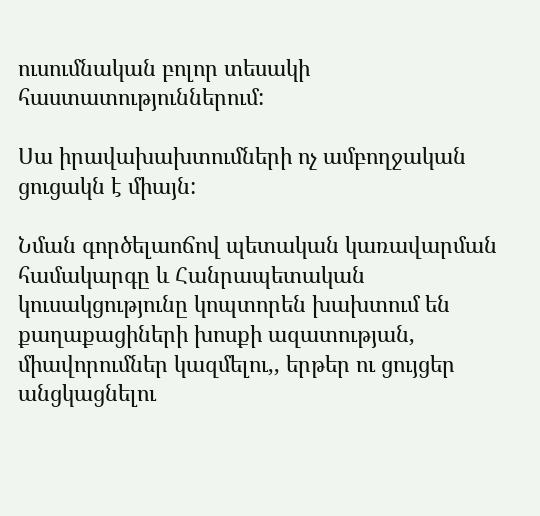ուսումնական բոլոր տեսակի հաստատություններում:

Սա իրավախախտումների ոչ ամբողջական ցուցակն է միայն:

Նման գործելաոճով պետական կառավարման համակարգը և Հանրապետական կուսակցությունը կոպտորեն խախտում են քաղաքացիների խոսքի ազատության, միավորումներ կազմելու,, երթեր ու ցույցեր անցկացնելու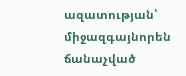ազատության՝ միջազգայնորեն ճանաչված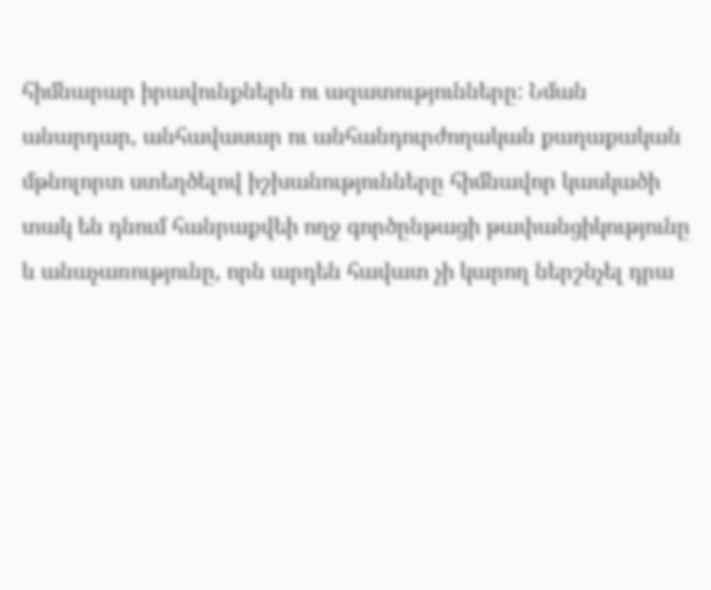հիմնարար իրավունքներն ու ազատությունները: Նման անարդար, անհավասար ու անհանդուրժողական քաղաքական մթնոլորտ ստեղծելով իշխանությունները հիմնավոր կասկածի տակ են դնում հանրաքվեի ողջ գործընթացի թափանցիկությունը և անաչառությունը, որն արդեն հավատ չի կարող ներշնչել դրա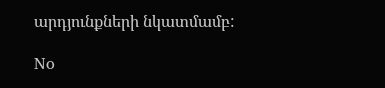արդյունքների նկատմամբ:

No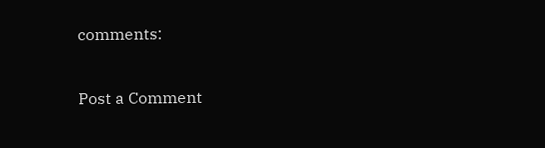comments:

Post a Comment